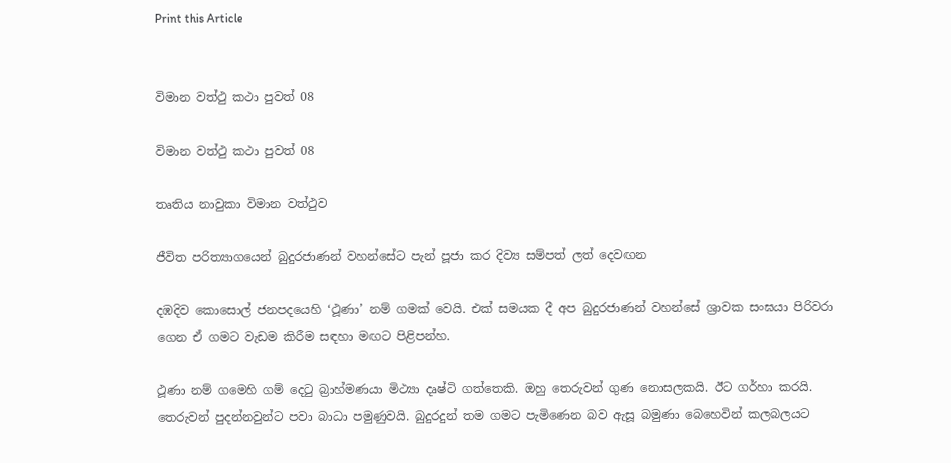Print this Article


විමාන වත්ථු කථා පුවත් 08

විමාන වත්ථු කථා පුවත් 08

තෘතිය නාවුකා විමාන වත්ථුව

ජීවිත පරිත්‍යාගයෙන් බුදුරජාණන් වහන්සේට පැන් පූජා කර දිව්‍ය සම්පත් ලත් දෙවඟන

දඹදිව කොසොල් ජනපදයෙහි ‘ථූණා’ නම් ගමක් වෙයි. එක් සමයක දී අප බුදුරජාණන් වහන්සේ ශ්‍රාවක සංඝයා පිරිවරා ගෙන ඒ ගමට වැඩම කිරීම සඳහා මඟට පිළිපන්හ.

ථූණා නම් ගමෙහි ගම් දෙටු බ්‍රාහ්මණයා මිථ්‍යා දෘෂ්ටි ගත්තෙකි. ඔහු තෙරුවන් ගුණ නොසලකයි. ඊට ගර්හා කරයි. තෙරුවන් පුදන්නවුන්ට පවා බාධා පමුණුවයි. බුදුරදුන් තම ගමට පැමිණෙන බව ඇසූ බමුණා බෙහෙවින් කලබලයට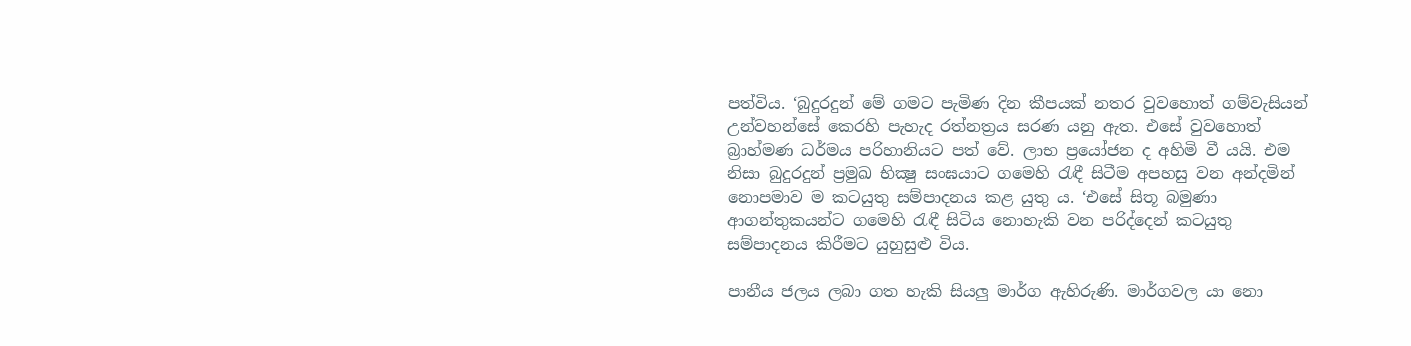පත්විය. ‘බුදුරදුන් මේ ගමට පැමිණ දින කීපයක් නතර වුවහොත් ගම්වැසියන් උන්වහන්සේ කෙරහි පැහැද රත්නත්‍රය සරණ යනු ඇත. එසේ වුවහොත් බ්‍රාහ්මණ ධර්මය පරිහානියට පත් වේ. ලාභ ප්‍රයෝජන ද අහිමි වී යයි. එම නිසා බුදුරදුන් ප්‍රමුඛ භික්‍ෂු සංඝයාට ගමෙහි රැඳී සිටීම අපහසු වන අන්දමින් නොපමාව ම කටයුතු සම්පාදනය කළ යුතු ය. ‘එසේ සිතූ බමුණා ආගන්තුකයන්ට ගමෙහි රැඳී සිටිය නොහැකි වන පරිද්දෙන් කටයුතු සම්පාදනය කිරීමට යුහුසුළු විය.

පානීය ජලය ලබා ගත හැකි සියලු මාර්ග ඇහිරුණි. මාර්ගවල යා නො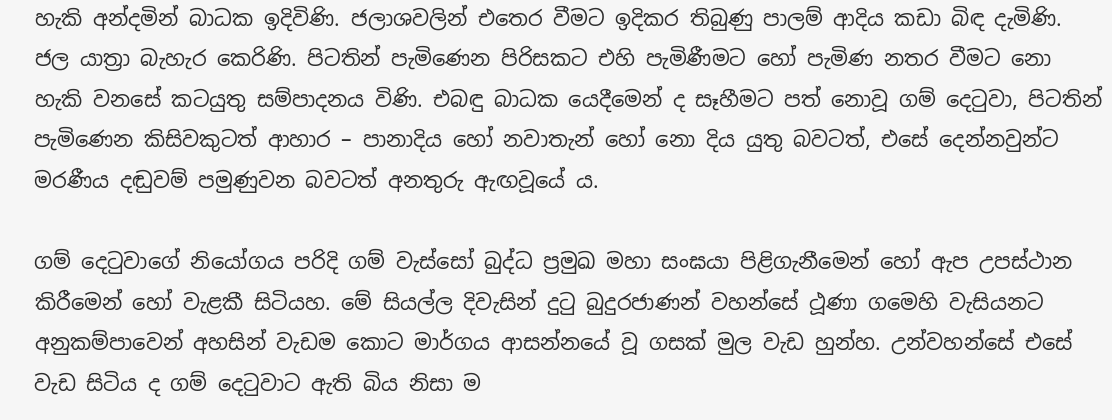හැකි අන්දමින් බාධක ඉදිවිණි. ජලාශවලින් එතෙර වීමට ඉදිකර තිබුණු පාලම් ආදිය කඩා බිඳ දැමිණි. ජල යාත්‍රා බැහැර කෙරිණි. පිටතින් පැමිණෙන පිරිසකට එහි පැමිණීමට හෝ පැමිණ නතර වීමට නො හැකි වනසේ කටයුතු සම්පාදනය විණි. එබඳු බාධක යෙදීමෙන් ද සෑහීමට පත් නොවූ ගම් දෙටුවා, පිටතින් පැමිණෙන කිසිවකුටත් ආහාර – පානාදිය හෝ නවාතැන් හෝ නො දිය යුතු බවටත්, එසේ දෙන්නවුන්ට මරණීය දඬුවම් පමුණුවන බවටත් අනතුරු ඇඟවූයේ ය.

ගම් දෙටුවාගේ නියෝගය පරිදි ගම් වැස්සෝ බුද්ධ ප්‍රමුඛ මහා සංඝයා පිළිගැනීමෙන් හෝ ඇප උපස්ථාන කිරීමෙන් හෝ වැළකී සිටියහ. මේ සියල්ල දිවැසින් දුටු බුදුරජාණන් වහන්සේ ථූණා ගමෙහි වැසියනට අනුකම්පාවෙන් අහසින් වැඩම කොට මාර්ගය ආසන්නයේ වූ ගසක් මුල වැඩ හුන්හ. උන්වහන්සේ එසේ වැඩ සිටිය ද ගම් දෙටුවාට ඇති බිය නිසා ම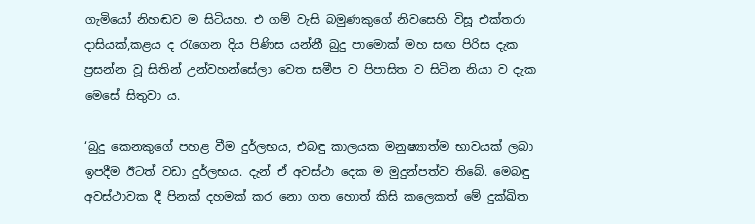ගැමියෝ නිහඬව ම සිටියහ. එ ගම් වැසි බමුණකුගේ නිවසෙහි විසූ එක්තරා දාසියක්,කළය ද රැගෙන දිය පිණිස යන්නී බුදු පාමොක් මහ සඟ පිරිස දැක ප්‍රසන්න වූ සිතින් උන්වහන්සේලා වෙත සමීප ව පිපාසිත ව සිටින නියා ව දැක මෙසේ සිතුවා ය.

‘බුදු කෙනකුගේ පහළ වීම දුර්ලභය, එබඳු කාලයක මනුෂ්‍යාත්ම භාවයක් ලබා ඉපදීම ඊටත් වඩා දුර්ලභය. දැන් ඒ අවස්ථා දෙක ම මුදුන්පත්ව තිබේ. මෙබඳු අවස්ථාවක දී පිනක් දහමක් කර නො ගත හොත් කිසි කලෙකත් මේ දුක්ඛිත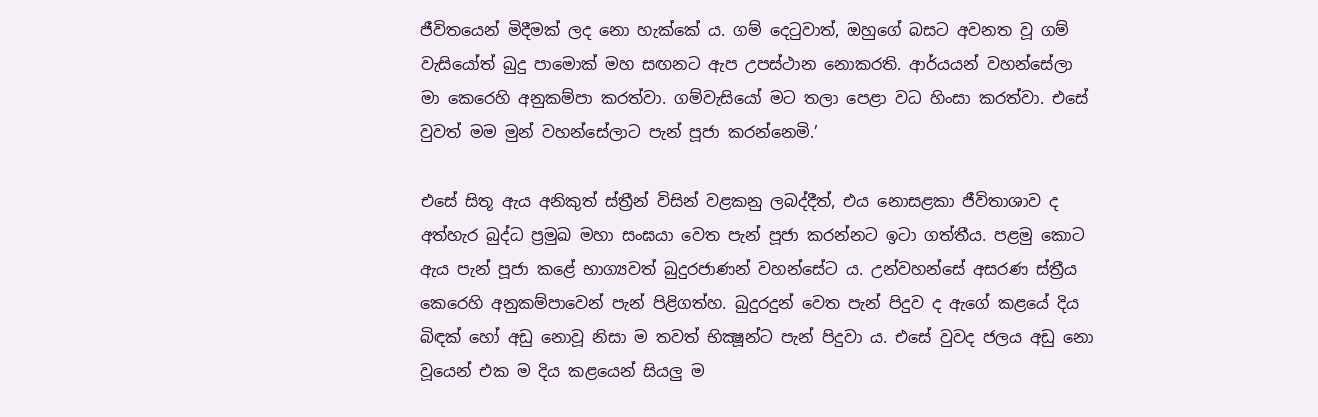ජීවිතයෙන් මිදීමක් ලද නො හැක්කේ ය. ගම් දෙටුවාත්, ඔහුගේ බසට අවනත වූ ගම් වැසියෝත් බුදු පාමොක් මහ සඟනට ඇප උපස්ථාන නොකරති. ආර්යයන් වහන්සේලා මා කෙරෙහි අනුකම්පා කරත්වා. ගම්වැසියෝ මට තලා පෙළා වධ හිංසා කරත්වා. එසේ වුවත් මම මුන් වහන්සේලාට පැන් පූජා කරන්නෙමි.’

එසේ සිතූ ඇය අනිකුත් ස්ත්‍රීන් විසින් වළකනු ලබද්දීත්, එය නොසළකා ජීවිතාශාව ද අත්හැර බුද්ධ ප්‍රමුඛ මහා සංඝයා වෙත පැන් පූජා කරන්නට ඉටා ගත්තීය. පළමු කොට ඇය පැන් පූජා කළේ භාග්‍යවත් බුදුරජාණන් වහන්සේට ය. උන්වහන්සේ අසරණ ස්ත්‍රීය කෙරෙහි අනුකම්පාවෙන් පැන් පිළිගත්හ. බුදුරදුන් වෙත පැන් පිදුව ද ඇගේ කළයේ දිය බිඳක් හෝ අඩු නොවූ නිසා ම තවත් භික්‍ෂූන්ට පැන් පිදුවා ය. එසේ වුවද ජලය අඩු නො වූයෙන් එක ම දිය කළයෙන් සියලු ම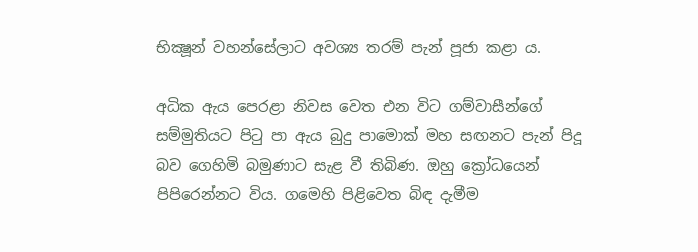භික්‍ෂූන් වහන්සේලාට අවශ්‍ය තරම් පැන් පූජා කළා ය.

අධික ඇය පෙරළා නිවස වෙත එන විට ගම්වාසීන්ගේ සම්මුතියට පිටු පා ඇය බුදු පාමොක් මහ සඟනට පැන් පිදූ බව ගෙහිමි බමුණාට සැළ වී තිබිණ. ඔහු ක්‍රෝධයෙන් පිපිරෙන්නට විය. ගමෙහි පිළිවෙත බිඳ දැමීම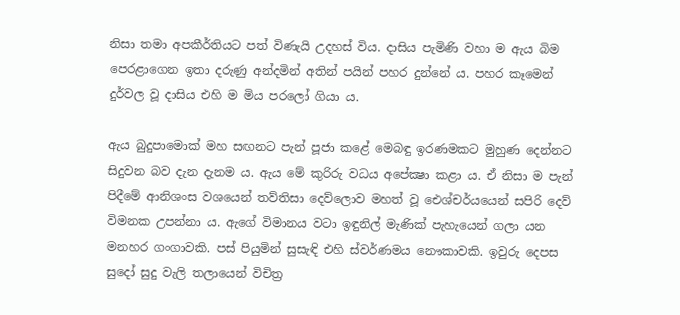නිසා තමා අපකීර්තියට පත් විණැයි උදහස් විය. දාසිය පැමිණි වහා ම ඇය බිම පෙරළාගෙන ඉතා දරුණු අන්දමින් අතින් පයින් පහර දුන්නේ ය. පහර කෑමෙන් දුර්වල වූ දාසිය එහි ම මිය පරලෝ ගියා ය.

ඇය බුදුපාමොක් මහ සඟනට පැන් පූජා කළේ මෙබඳු ඉරණමකට මුහුණ දෙන්නට සිදුවන බව දැන දැනම ය. ඇය මේ කුරිරු වධය අපේක්‍ෂා කළා ය. ඒ නිසා ම පැන් පිදීමේ ආනිශංස වශයෙන් තව්තිසා දෙව්ලොව මහත් වූ ඓශ්චර්යයෙන් සපිරි දෙව් විමනක උපන්නා ය. ඇගේ විමානය වටා ඉඳුනිල් මැණික් පැහැයෙන් ගලා යන මනහර ගංගාවකි. පස් පියුමින් සුසැඳි එහි ස්වර්ණමය නෞකාවකි. ඉවුරු දෙපස සුදෝ සුදු වැලි තලායෙන් විචිත්‍ර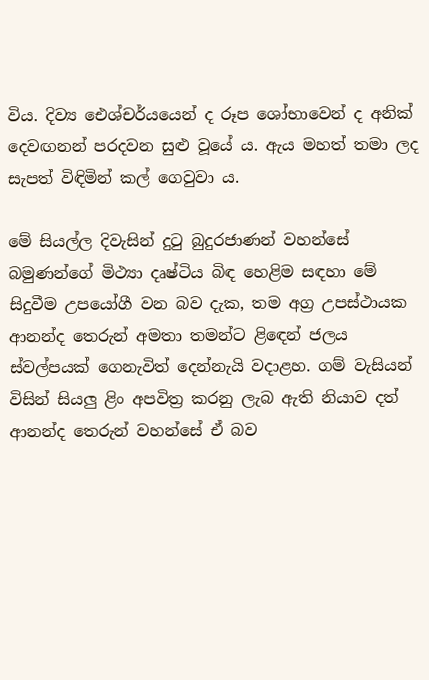විය. දිව්‍ය ඓශ්චර්යයෙන් ද රූප ශෝභාවෙන් ද අනික් දෙවඟනන් පරදවන සුළු වූයේ ය. ඇය මහත් තමා ලද සැපත් විඳිමින් කල් ගෙවුවා ය.

මේ සියල්ල දිවැසින් දුටු බුදුරජාණන් වහන්සේ බමුණන්ගේ මිථ්‍යා දෘෂ්ටිය බිඳ හෙළිම සඳහා මේ සිදුවීම උපයෝගී වන බව දැක, තම අග්‍ර උපස්ථායක ආනන්ද තෙරුන් අමතා තමන්ට ළිඳෙන් ජලය ස්වල්පයක් ගෙනැවිත් දෙන්නැයි වදාළහ. ගම් වැසියන් විසින් සියලු ළිං අපවිත්‍ර කරනු ලැබ ඇති නියාව දත් ආනන්ද තෙරුන් වහන්සේ ඒ බව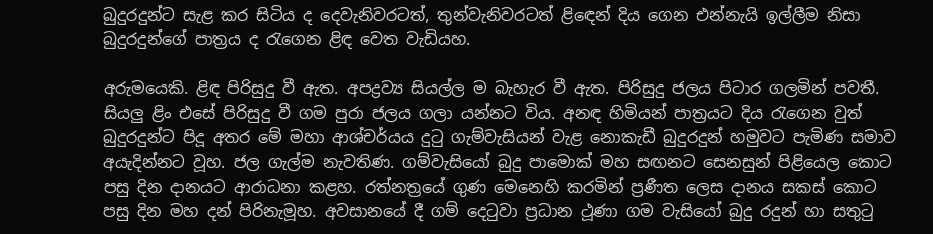බුදුරදුන්ට සැළ කර සිටිය ද දෙවැනිවරටත්, තුන්වැනිවරටත් ළිඳෙන් දිය ගෙන එන්නැයි ඉල්ලීම නිසා බුදුරදුන්ගේ පාත්‍රය ද රැගෙන ළිඳ වෙත වැඩියහ.

අරුමයෙකි. ළිඳ පිරිසුදු වී ඇත. අපද්‍රව්‍ය සියල්ල ම බැහැර වී ඇත. පිරිසුදු ජලය පිටාර ගලමින් පවතී. සියලු ළිං එසේ පිරිසුදු වී ගම පුරා ජලය ගලා යන්නට විය. අනඳ හිමියන් පාත්‍රයට දිය රැගෙන වුත් බුදුරදුන්ට පිදූ අතර මේ මහා ආශ්චර්යය දුටු ගැම්වැසියන් වැළ නොකැඩී බුදුරදුන් හමුවට පැමිණ සමාව අයැදින්නට වූහ. ජල ගැල්ම නැවතිණ. ගම්වැසියෝ බුදු පාමොක් මහ සඟනට සෙනසුන් පිළියෙල කොට පසු දින දානයට ආරාධනා කළහ. රත්නත්‍රයේ ගුණ මෙනෙහි කරමින් ප්‍රණීත ලෙස දානය සකස් කොට පසු දින මහ දන් පිරිනැමූහ. අවසානයේ දී ගම් දෙටුවා ප්‍රධාන ථූණා ගම වැසියෝ බුදු රදුන් හා සතුටු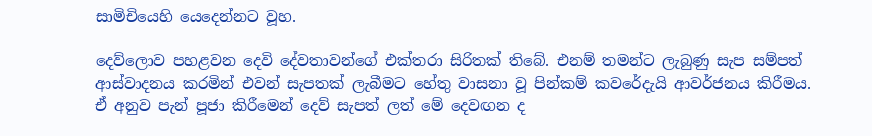සාමිචියෙහි යෙදෙන්නට වූහ.

දෙව්ලොව පහළවන දෙවි දේවතාවන්ගේ එක්තරා සිරිතක් තිබේ. එනම් තමන්ට ලැබුණු සැප සම්පත් ආස්වාදනය කරමින් එවන් සැපතක් ලැබීමට හේතු වාසනා වූ පින්කම් කවරේදැයි ආවර්ජනය කිරීමය. ඒ අනුව පැන් පූජා කිරීමෙන් දෙව් සැපත් ලත් මේ දෙවඟන ද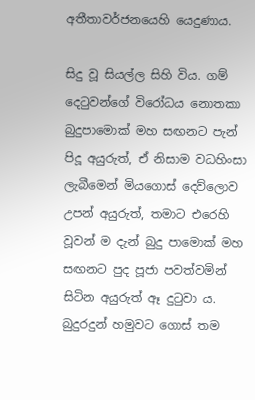අතීතාවර්ජනයෙහි යෙදුණාය.

සිදු වූ සියල්ල සිහි විය. ගම් දෙටුවන්ගේ විරෝධය නොතකා බුදුපාමොක් මහ සඟනට පැන් පිදූ අයුරුත්, ඒ නිසාම වධහිංසා ලැබීමෙන් මියගොස් දෙව්ලොව උපන් අයුරුත්, තමාට එරෙහි වූවන් ම දැන් බුදු පාමොක් මහ සඟනට පුද පූජා පවත්වමින් සිටින අයුරුත් ඈ දුටුවා ය. බුදුරදුන් හමුවට ගොස් තම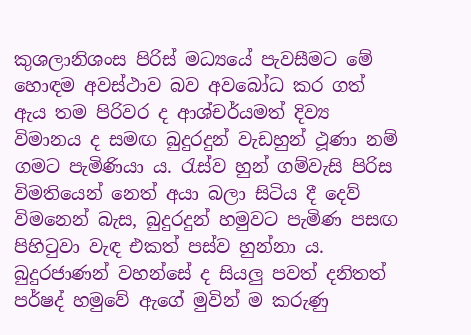කුශලානිශංස පිරිස් මධ්‍යයේ පැවසීමට මේ හොඳම අවස්ථාව බව අවබෝධ කර ගත් ඇය තම පිරිවර ද ආශ්චර්යමත් දිව්‍ය විමානය ද සමඟ බුදුරදුන් වැඩහුන් ථූණා නම් ගමට පැමිණියා ය. රැස්ව හුන් ගම්වැසි පිරිස විමතියෙන් නෙත් අයා බලා සිටිය දී දෙව් විමනෙන් බැස, බුදුරදුන් හමුවට පැමිණ පසඟ පිහිටුවා වැඳ එකත් පස්ව හුන්නා ය. බුදුරජාණන් වහන්සේ ද සියලු පවත් දනිතත් පර්ෂද් හමුවේ ඇගේ මුවින් ම කරුණු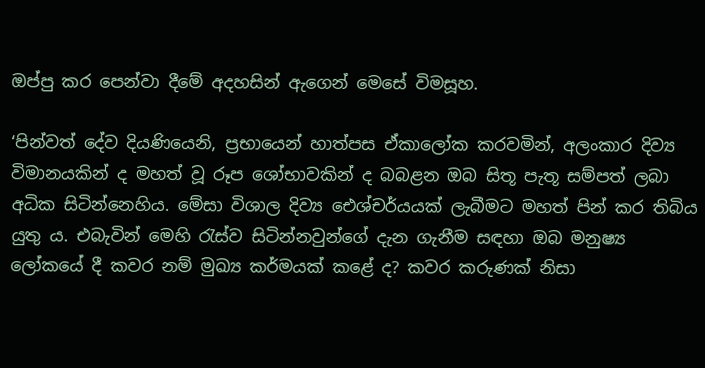ඔප්පු කර පෙන්වා දීමේ අදහසින් ඇගෙන් මෙසේ විමසූහ.

‘පින්වත් දේව දියණියෙනි, ප්‍රභායෙන් හාත්පස ඒකාලෝක කරවමින්, අලංකාර දිව්‍ය විමානයකින් ද මහත් වූ රූප ශෝභාවකින් ද බබළන ඔබ සිතූ පැතූ සම්පත් ලබා අධික සිටින්නෙහිය. මේසා විශාල දිව්‍ය ඓශ්චර්යයක් ලැබීමට මහත් පින් කර තිබිය යුතු ය. එබැවින් මෙහි රැස්ව සිටින්නවුන්ගේ දැන ගැනීම සඳහා ඔබ මනුෂ්‍ය ලෝකයේ දී කවර නම් මුඛ්‍ය කර්මයක් කළේ ද? කවර කරුණක් නිසා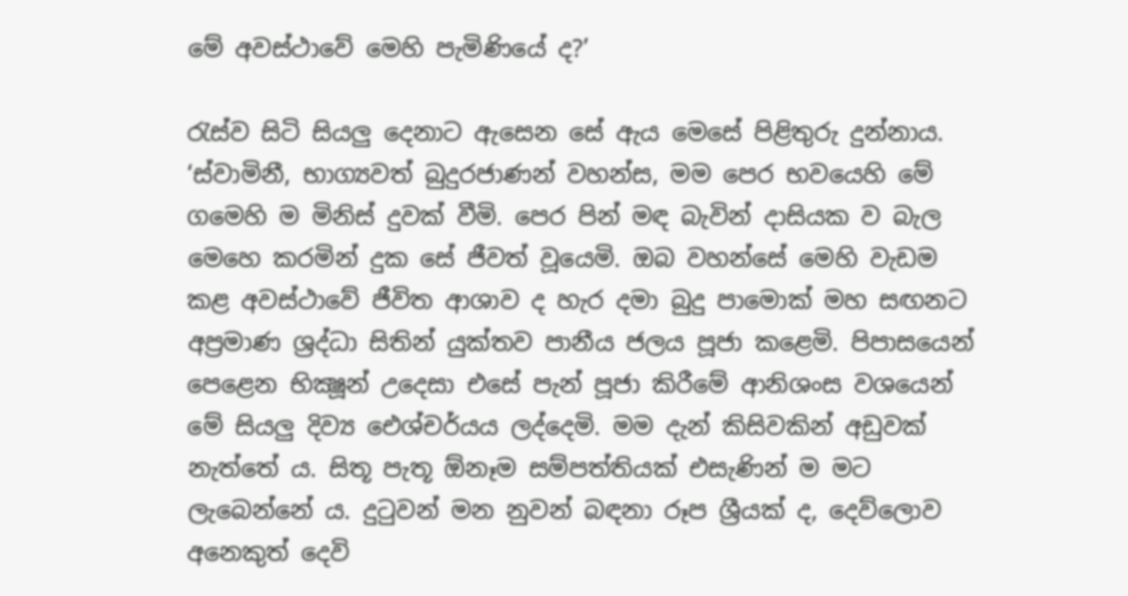මේ අවස්ථාවේ මෙහි පැමිණියේ ද?’

රැස්ව සිටි සියලු දෙනාට ඇසෙන සේ ඇය මෙසේ පිළිතුරු දුන්නාය. ‘ස්වාමිනී, භාග්‍යවත් බුදුරජාණන් වහන්ස, මම පෙර භවයෙහි මේ ගමෙහි ම මිනිස් දුවක් වීමි. පෙර පින් මඳ බැවින් දාසියක ව බැල මෙහෙ කරමින් දුක සේ ජීවත් වූයෙමි. ඔබ වහන්සේ මෙහි වැඩම කළ අවස්ථාවේ ජීවිත ආශාව ද හැර දමා බුදු පාමොක් මහ සඟනට අප්‍රමාණ ශ්‍රද්ධා සිතින් යුක්තව පානීය ජලය පූජා කළෙමි. පිපාසයෙන් පෙළෙන භික්‍ෂූන් උදෙසා එසේ පැන් පූජා කිරීමේ ආනිශංස වශයෙන් මේ සියලු දිව්‍ය ඓශ්චර්යය ලද්දෙමි. මම දැන් කිසිවකින් අඩුවක් නැත්තේ ය. සිතූ පැතූ ඕනෑම සම්පත්තියක් එසැණින් ම මට ලැබෙන්නේ ය. දුටුවන් මන නුවන් බඳනා රූප ශ්‍රීයක් ද, දෙව්ලොව අනෙකුත් දෙවි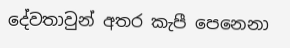දේවතාවුන් අතර කැපී පෙනෙනා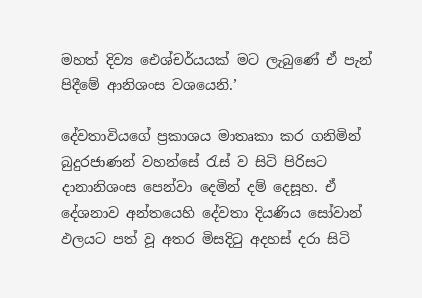මහත් දිව්‍ය ඓශ්චර්යයක් මට ලැබුණේ ඒ පැන් පිදීමේ ආනිශංස වශයෙනි.’

දේවතාවියගේ ප්‍රකාශය මාතෘකා කර ගනිමින් බුදුරජාණන් වහන්සේ රැස් ව සිටි පිරිසට දානානිශංස පෙන්වා දෙමින් දම් දෙසූහ. ඒ දේශනාව අන්තයෙහි දේවතා දියණිය සෝවාන් ඵලයට පත් වූ අතර මිසදිටු අදහස් දරා සිටි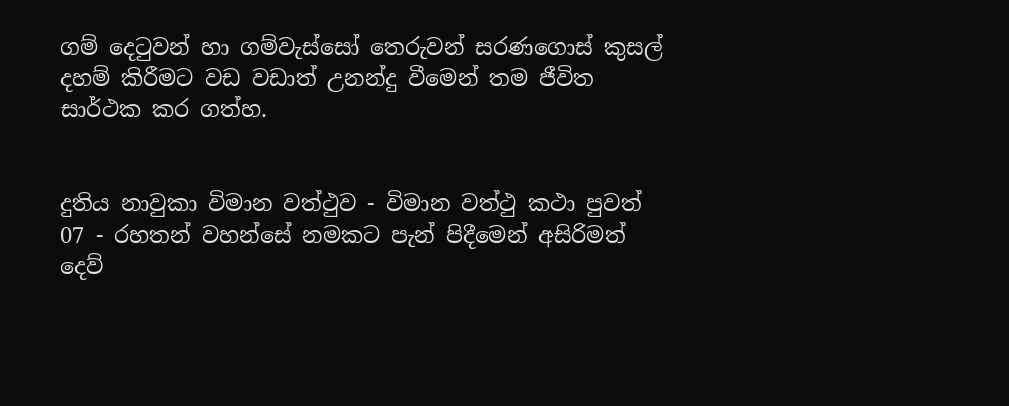ගම් දෙටුවන් හා ගම්වැස්සෝ තෙරුවන් සරණගොස් කුසල් දහම් කිරීමට වඩ වඩාත් උනන්දු වීමෙන් තම ජීවිත සාර්ථක කර ගත්හ.


දුතිය නාවුකා විමාන වත්ථුව - විමාන වත්ථු කථා පුවත් 07 - රහතන් වහන්සේ නමකට පැන් පිදීමෙන් අසිරිමත් දෙව්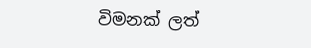විමනක් ලත්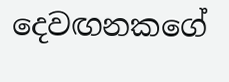දෙවඟනකගේ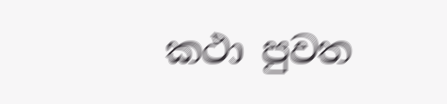කථා පුවත